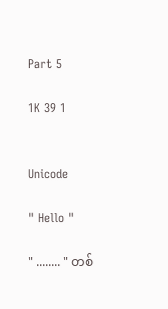Part 5

1K 39 1


Unicode

" Hello "

" ........ " တစ်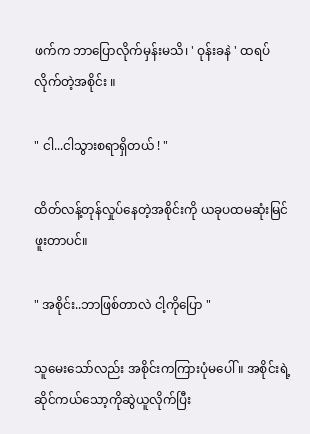ဖက်က ဘာပြောလိုက်မှန်းမသိ၊ ' ဝုန်းခနဲ ' ထရပ်လိုက်တဲ့အစိုင်း ။

" ငါ...ငါသွားစရာရှိတယ် ! "

ထိတ်လန့်တုန်လှုပ်နေတဲ့အစိုင်းကို ယခုပထမဆုံးမြင်ဖူးတာပင်။

" အစိုင်း..ဘာဖြစ်တာလဲ ငါ့ကိုပြော "

သူမေးသော်လည်း အစိုင်းကကြားပုံမပေါ် ။ အစိုင်းရဲ့ ဆိုင်ကယ်သော့ကိုဆွဲယူလိုက်ပြီး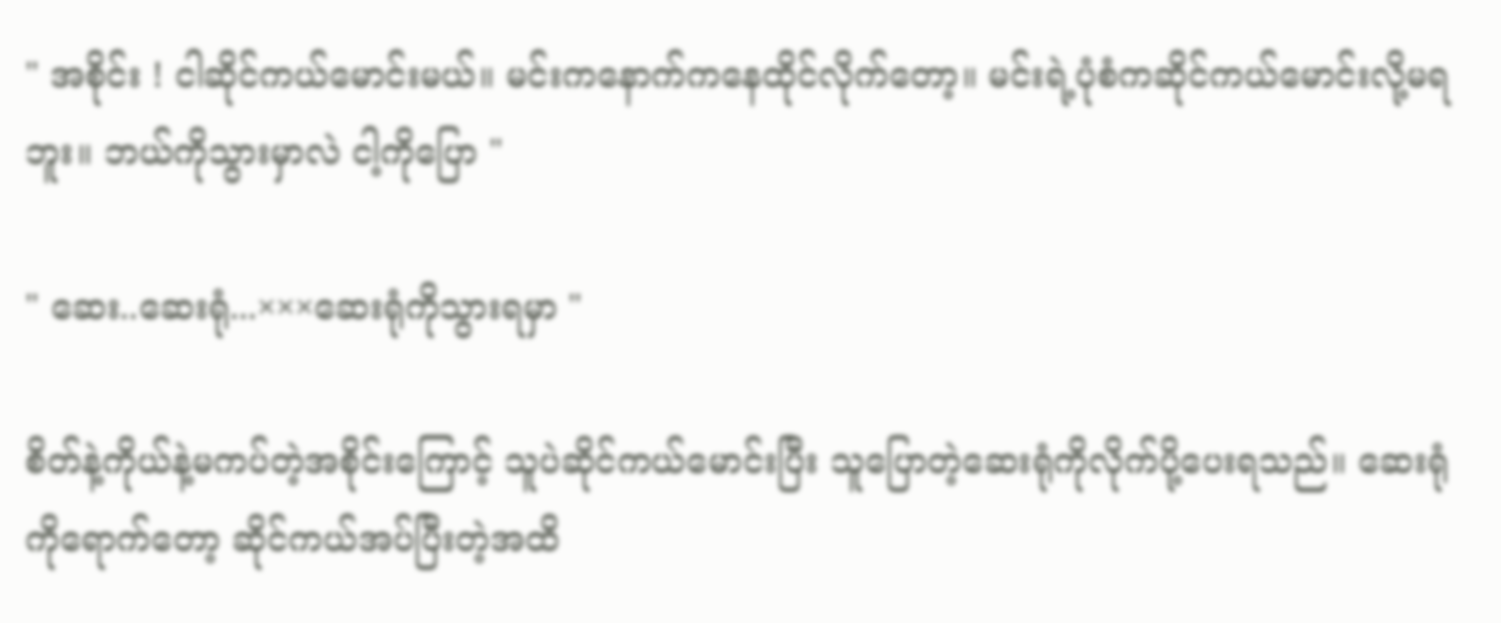" အစိုင်း ! ငါဆိုင်ကယ်မောင်းမယ်။ မင်းကနောက်ကနေထိုင်လိုက်တော့။ မင်းရဲ့ပုံစံကဆိုင်ကယ်မောင်းလို့မရဘူး။ ဘယ်ကိုသွားမှာလဲ ငါ့ကိုပြော "

" ဆေး..ဆေးရုံ...×××ဆေးရုံကိုသွားရမှာ "

စိတ်နဲ့ကိုယ်နဲ့မကပ်တဲ့အစိုင်းကြောင့် သူပဲဆိုင်ကယ်မောင်းပြီး သူပြောတဲ့ဆေးရုံကိုလိုက်ပို့ပေးရသည်။ ဆေးရုံကိုရောက်တော့ ဆိုင်ကယ်အပ်ပြီးတဲ့အထိ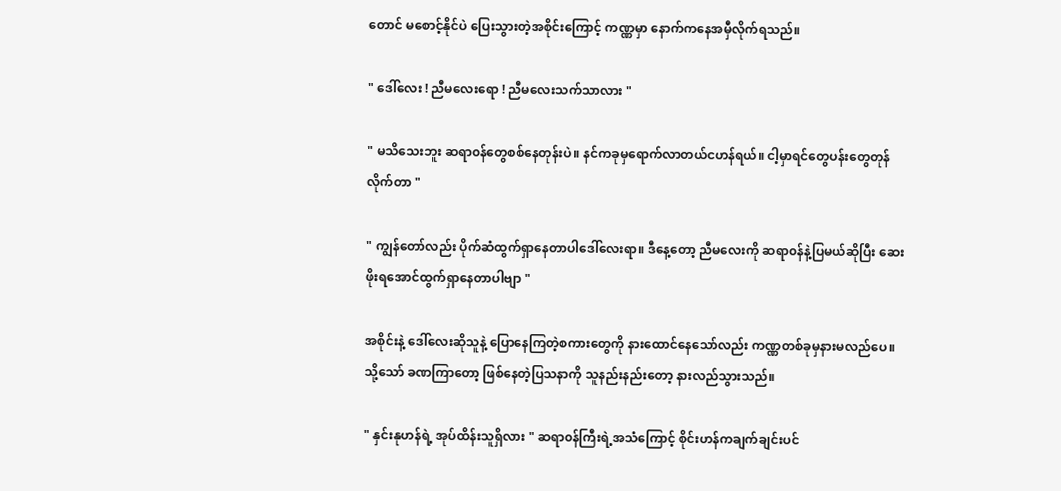တောင် မစောင့်နိုင်ပဲ ပြေးသွားတဲ့အစိုင်းကြောင့် ကဏ္ဏမှာ နောက်ကနေအမှီလိုက်ရသည်။

" ဒေါ်လေး ! ညီမလေးရော ! ညီမလေးသက်သာလား "

" မသိသေးဘူး ဆရာ၀န်တွေစစ်နေတုန်းပဲ။ နင်ကခုမှရောက်လာတယ်ငဟန်ရယ်။ ငါ့မှာရင်တွေပန်းတွေတုန်လိုက်တာ "

" ကျွန်တော်လည်း ပိုက်ဆံထွက်ရှာနေတာပါဒေါ်လေးရာ။ ဒီနေ့တော့ ညီမလေးကို ဆရာ၀န်နဲ့ပြမယ်ဆိုပြီး ဆေးဖိုးရအောင်ထွက်ရှာနေတာပါဗျာ "

အစိုင်းနဲ့ ဒေါ်လေးဆိုသူနဲ့ ပြောနေကြတဲ့စကားတွေကို နားထောင်နေသော်လည်း ကဏ္ဏတစ်ခုမှနားမလည်ပေ။ သို့သော် ခဏကြာတော့ ဖြစ်နေတဲ့ပြသနာကို သူနည်းနည်းတော့ နားလည်သွားသည်။

" နှင်းနုဟန်ရဲ့ အုပ်ထိန်းသူရှိလား " ဆရာ၀န်ကြီးရဲ့အသံကြောင့် စိုင်းဟန်ကချက်ချင်းပင်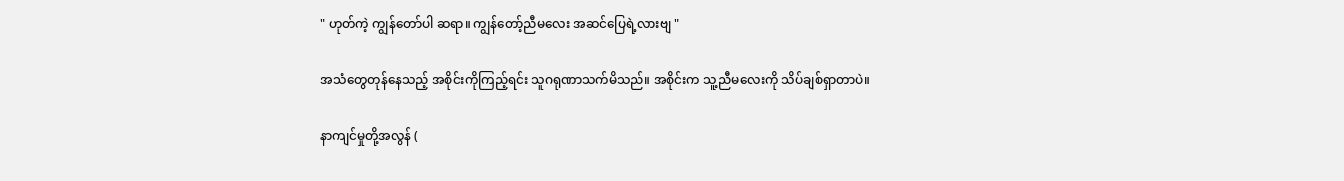" ဟုတ်ကဲ့ ကျွန်တော်ပါ ဆရာ။ ကျွန်တော့်ညီမလေး အဆင်ပြေရဲ့လားဗျ "

အသံတွေတုန်နေသည့် အစိုင်းကိုကြည့်ရင်း သူဂရုဏာသက်မိသည်။ အစိုင်းက သူ့ညီမလေးကို သိပ်ချစ်ရှာတာပဲ။

နာကျင်မှုတို့အလွန် (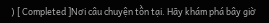) [ Completed ]Nơi câu chuyện tồn tại. Hãy khám phá bây giờ